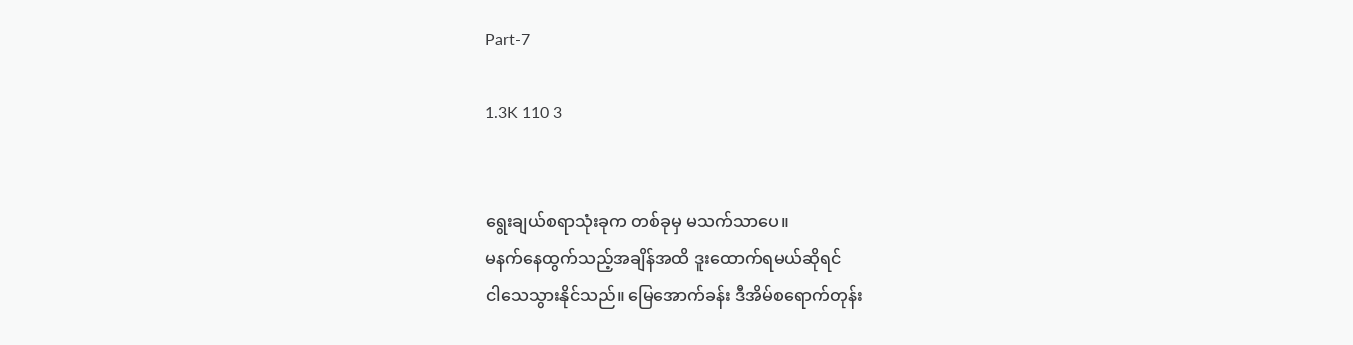Part-7

1.3K 110 3


ရွေးချယ်စရာသုံးခုက တစ်ခုမှ မသက်သာပေ။
မနက်နေထွက်သည့်အချိန်အထိ ဒူးထောက်ရမယ်ဆိုရင်
ငါသေသွားနိုင်သည်။ မြေအောက်ခန်း ဒီအိမ်စရောက်တုန်း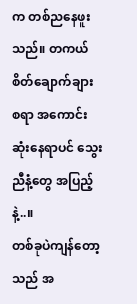က တစ်ညနေဖူးသည်။ တကယ်စိတ်ချောက်ချား
စရာ အကောင်းဆုံးနေရာပင် သွေးညီနံ့တွေ အပြည့်နဲ့..။
တစ်ခုပဲကျန်တော့သည် အ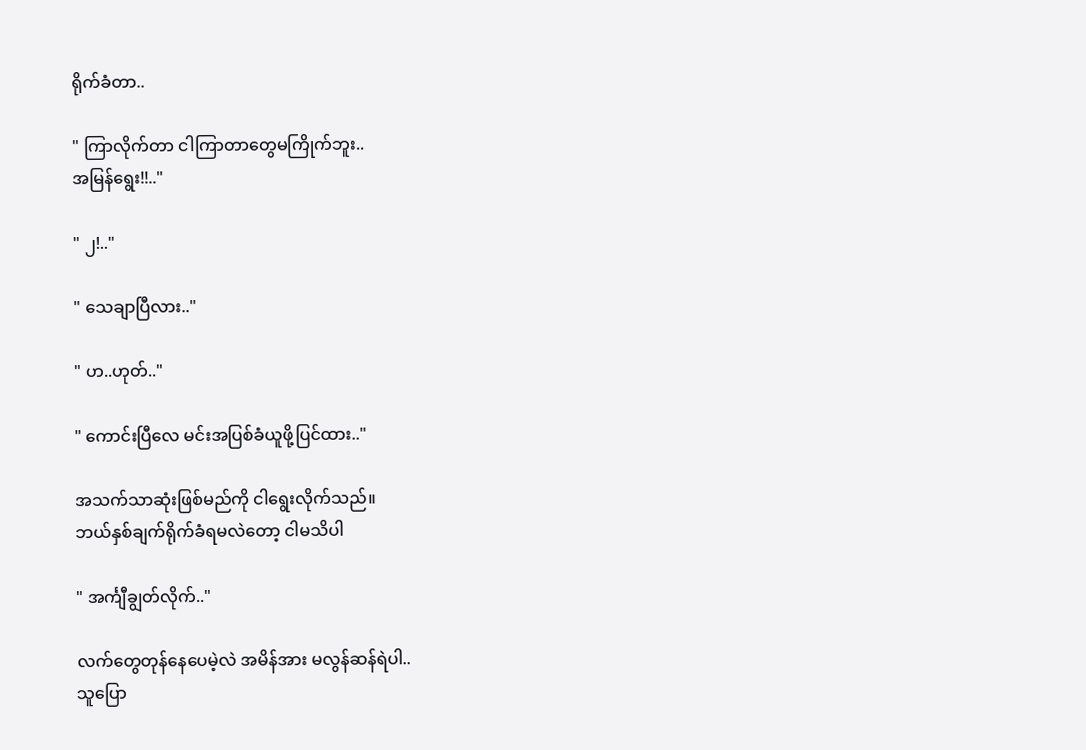ရိုက်ခံတာ..

" ကြာလိုက်တာ ငါကြာတာတွေမကြိုက်ဘူး..
အမြန်ရွေး!!.."

" ၂!.."

" သေချာပြီလား.."

" ဟ..ဟုတ်.."

" ကောင်းပြီလေ မင်းအပြစ်ခံယူဖို့ပြင်ထား.."

အသက်သာဆုံးဖြစ်မည်ကို ငါရွေးလိုက်သည်။
ဘယ်နှစ်ချက်ရိုက်ခံရမလဲတော့ ငါမသိပါ

" အင်္ကျီချွတ်လိုက်.."

လက်တွေတုန်နေပေမဲ့လဲ အမိန်အား မလွန်ဆန်ရဲပါ..
သူပြော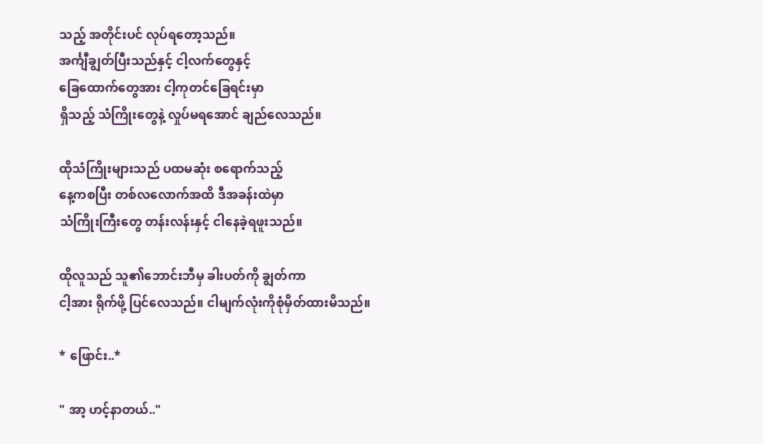သည့် အတိုင်းပင် လုပ်ရတော့သည်။
အင်္ကျီချွတ်ပြီးသည်နှင့် ငါ့လက်တွေနှင့်
ခြေထောက်တွေအား ငါ့ကုတင်ခြေရင်းမှာ
ရှိသည့် သံကြိုးတွေနဲ့ လှုပ်မရအောင် ချည်လေသည်။

ထိုသံကြိုးများသည် ပထမဆုံး စရောက်သည့်
နေ့ကစပြီး တစ်လလောက်အထိ ဒီအခန်းထဲမှာ
သံကြိုးကြီးတွေ တန်းလန်းနှင့် ငါနေခဲ့ရဖူးသည်။

ထိုလူသည် သူ၏ဘောင်းဘီမှ ခါးပတ်ကို ချွတ်ကာ
ငါ့အား ရိုက်ဖို့ ပြင်လေသည်။ ငါမျက်လုံးကိုစုံမှိတ်ထားမိသည်။

* ဖြောင်း..*

" အာ့ ဟင့်နာတယ်.."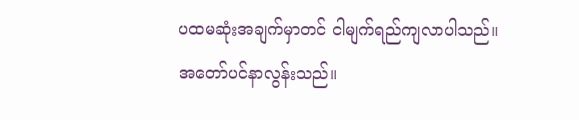ပထမဆုံးအချက်မှာတင် ငါမျက်ရည်ကျလာပါသည်။
အတော်ပင်နာလွန်းသည်။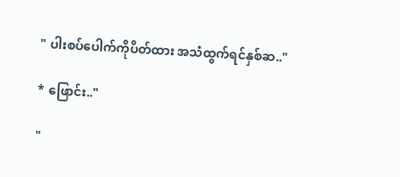" ပါးစပ်ပေါက်ကိုပိတ်ထား အသံထွက်ရင်နှစ်ဆ.."

* ဖြောင်း.."

"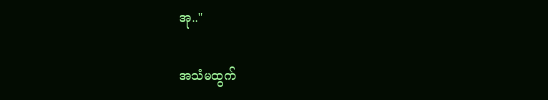အု.."

အသံမထွက်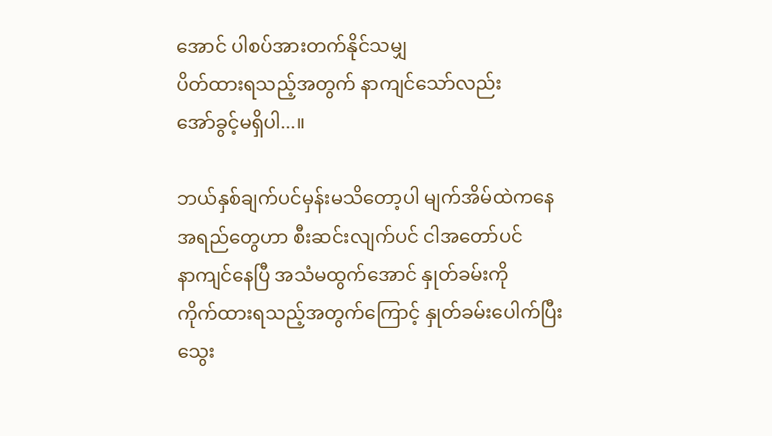အောင် ပါစပ်အားတက်နိုင်သမျှ
ပိတ်ထားရသည့်အတွက် နာကျင်သော်လည်း
အော်ခွင့်မရှိပါ...။

ဘယ်နှစ်ချက်ပင်မှန်းမသိတော့ပါ မျက်အိမ်‌ထဲကနေ
အရည်တွေဟာ စီးဆင်းလျက်ပင် ငါအတော်ပင်
နာကျင်နေပြီ အသံမထွက်အောင် နှုတ်ခမ်းကို
ကိုက်ထားရသည့်အတွက်ကြောင့် နှုတ်ခမ်းပေါက်ပြီး
သွေး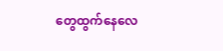တွေ‌ထွက်နေလေ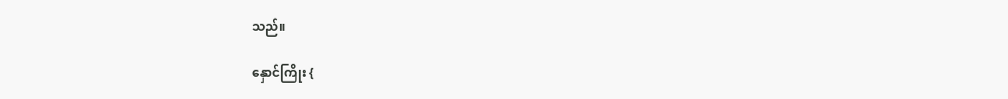သည်။

နှောင်ကြိုး {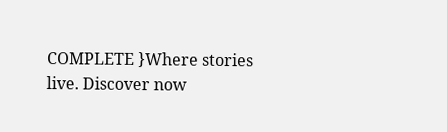COMPLETE }Where stories live. Discover now